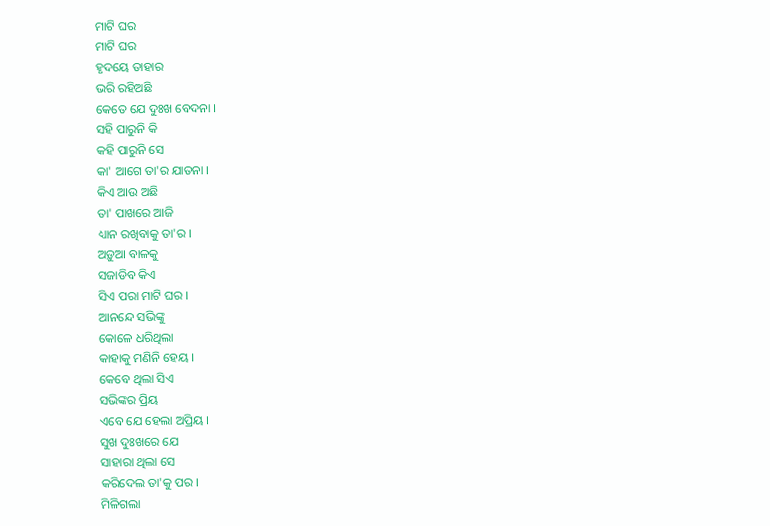ମାଟି ଘର
ମାଟି ଘର
ହୃଦୟେ ତାହାର
ଭରି ରହିଅଛି
କେତେ ଯେ ଦୁଃଖ ବେଦନା ।
ସହି ପାରୁନି କି
କହି ପାରୁନି ସେ
କା' ଆଗେ ତା'ର ଯାତନା ।
କିଏ ଆଉ ଅଛି
ତା' ପାଖରେ ଆଜି
ଧ୍ୟାନ ରଖିବାକୁ ତା'ର ।
ଅଡ଼ୁଆ ବାଳକୁ
ସଜାଡିବ କିଏ
ସିଏ ପରା ମାଟି ଘର ।
ଆନନ୍ଦେ ସଭିଙ୍କୁ
କୋଳେ ଧରିଥିଲା
କାହାକୁ ମଣିନି ହେୟ ।
କେବେ ଥିଲା ସିଏ
ସଭିଙ୍କର ପ୍ରିୟ
ଏବେ ଯେ ହେଲା ଅପ୍ରିୟ ।
ସୁଖ ଦୁଃଖରେ ଯେ
ସାହାରା ଥିଲା ସେ
କରିଦେଲ ତା'କୁ ପର ।
ମିଳିଗଲା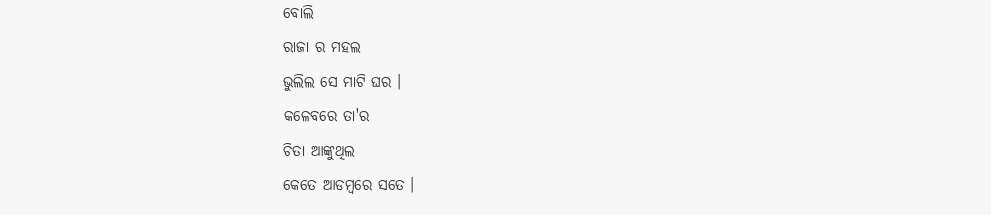ବୋଲି
ରାଜା ର ମହଲ
ଭୁଲିଲ ସେ ମାଟି ଘର ।
କଳେବରେ ତା'ର
ଚିତା ଆଙ୍କୁଥିଲ
କେତେ ଆଡମ୍ବରେ ସତେ ।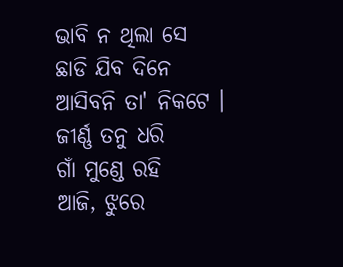ଭାବି ନ ଥିଲା ସେ
ଛାଡି ଯିବ ଦିନେ
ଆସିବନି ତା' ନିକଟେ ।
ଜୀର୍ଣ୍ଣ ତନୁ ଧରି
ଗାଁ ମୁଣ୍ଡେ ରହି
ଆଜି, ଝୁରେ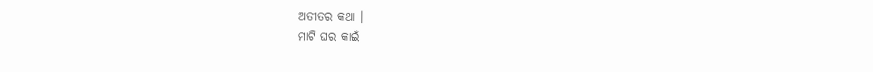ଅତୀତର କଥା ।
ମାଟି ଘର କାଇଁ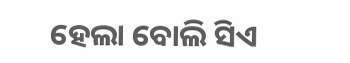ହେଲା ବୋଲି ସିଏ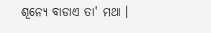ଶୂନ୍ୟେ ବାଡାଏ ତା' ମଥା ।